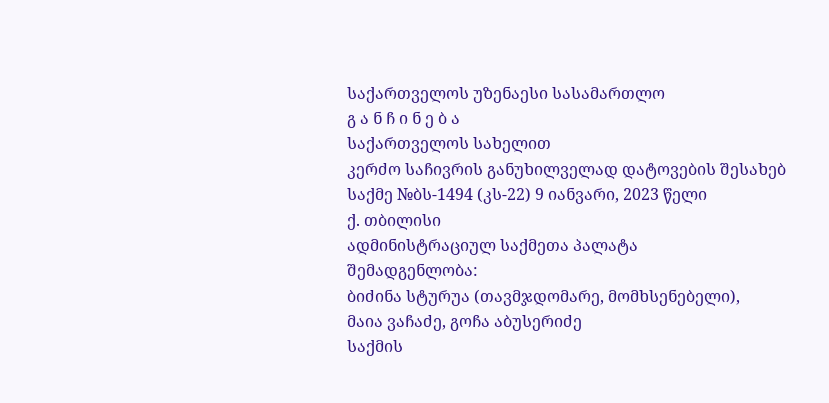საქართველოს უზენაესი სასამართლო
გ ა ნ ჩ ი ნ ე ბ ა
საქართველოს სახელით
კერძო საჩივრის განუხილველად დატოვების შესახებ
საქმე №ბს-1494 (კს-22) 9 იანვარი, 2023 წელი
ქ. თბილისი
ადმინისტრაციულ საქმეთა პალატა
შემადგენლობა:
ბიძინა სტურუა (თავმჯდომარე, მომხსენებელი),
მაია ვაჩაძე, გოჩა აბუსერიძე
საქმის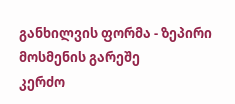განხილვის ფორმა - ზეპირი მოსმენის გარეშე
კერძო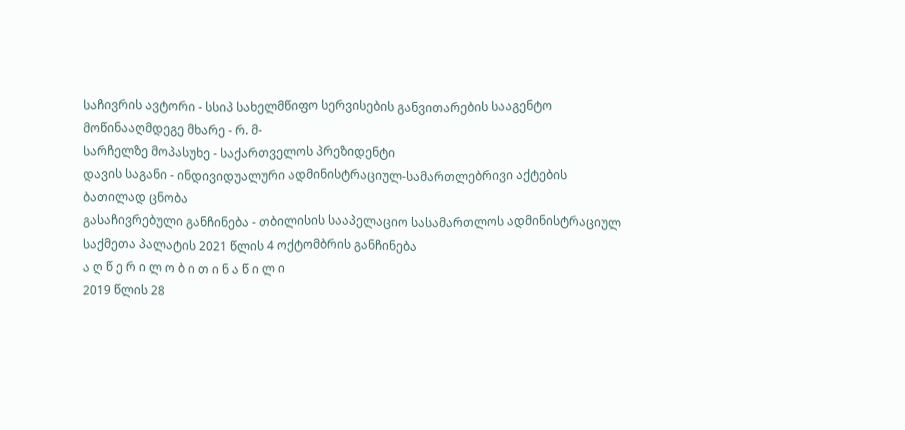საჩივრის ავტორი - სსიპ სახელმწიფო სერვისების განვითარების სააგენტო
მოწინააღმდეგე მხარე - რ. მ-
სარჩელზე მოპასუხე - საქართველოს პრეზიდენტი
დავის საგანი - ინდივიდუალური ადმინისტრაციულ-სამართლებრივი აქტების ბათილად ცნობა
გასაჩივრებული განჩინება - თბილისის სააპელაციო სასამართლოს ადმინისტრაციულ საქმეთა პალატის 2021 წლის 4 ოქტომბრის განჩინება
ა ღ წ ე რ ი ლ ო ბ ი თ ი ნ ა წ ი ლ ი
2019 წლის 28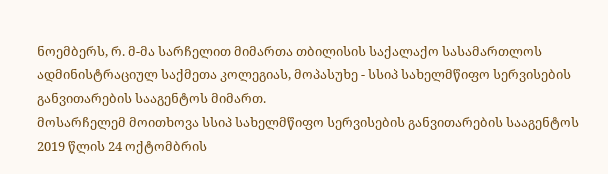ნოემბერს, რ. მ-მა სარჩელით მიმართა თბილისის საქალაქო სასამართლოს ადმინისტრაციულ საქმეთა კოლეგიას, მოპასუხე - სსიპ სახელმწიფო სერვისების განვითარების სააგენტოს მიმართ.
მოსარჩელემ მოითხოვა სსიპ სახელმწიფო სერვისების განვითარების სააგენტოს 2019 წლის 24 ოქტომბრის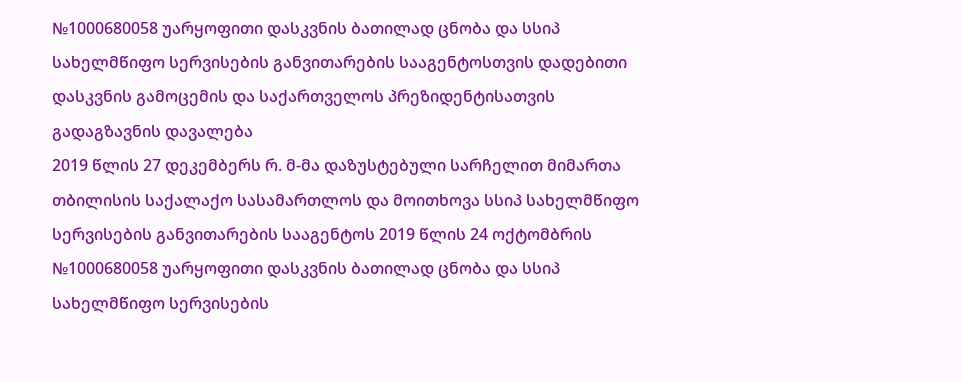№1000680058 უარყოფითი დასკვნის ბათილად ცნობა და სსიპ სახელმწიფო სერვისების განვითარების სააგენტოსთვის დადებითი დასკვნის გამოცემის და საქართველოს პრეზიდენტისათვის გადაგზავნის დავალება
2019 წლის 27 დეკემბერს რ. მ-მა დაზუსტებული სარჩელით მიმართა თბილისის საქალაქო სასამართლოს და მოითხოვა სსიპ სახელმწიფო სერვისების განვითარების სააგენტოს 2019 წლის 24 ოქტომბრის №1000680058 უარყოფითი დასკვნის ბათილად ცნობა და სსიპ სახელმწიფო სერვისების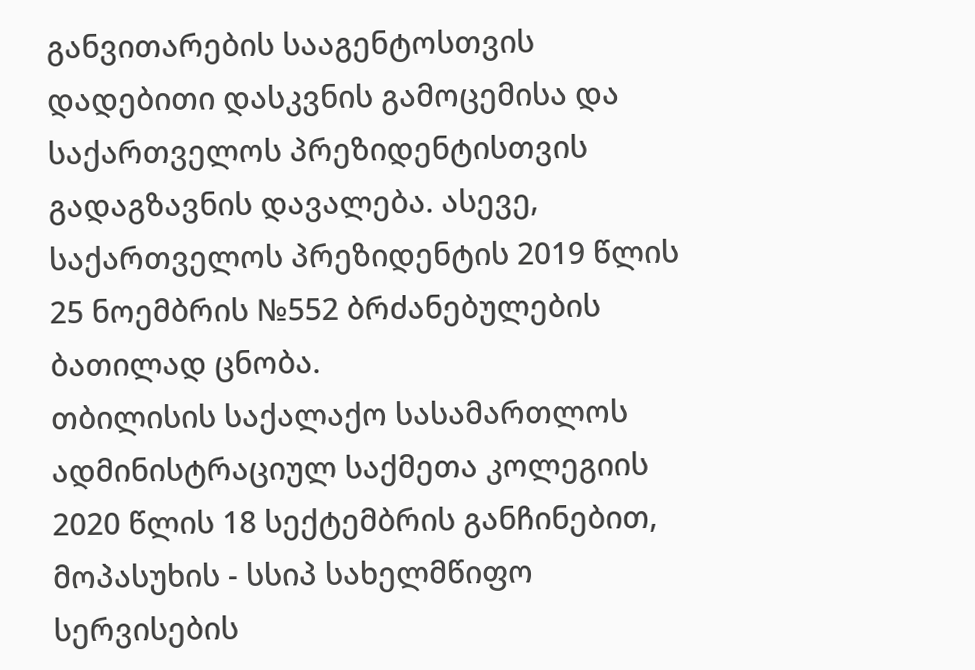განვითარების სააგენტოსთვის დადებითი დასკვნის გამოცემისა და საქართველოს პრეზიდენტისთვის გადაგზავნის დავალება. ასევე, საქართველოს პრეზიდენტის 2019 წლის 25 ნოემბრის №552 ბრძანებულების ბათილად ცნობა.
თბილისის საქალაქო სასამართლოს ადმინისტრაციულ საქმეთა კოლეგიის 2020 წლის 18 სექტემბრის განჩინებით, მოპასუხის - სსიპ სახელმწიფო სერვისების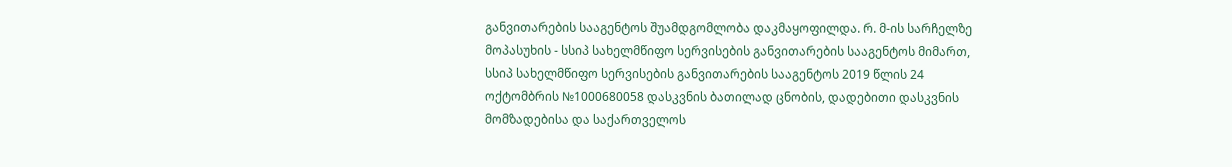განვითარების სააგენტოს შუამდგომლობა დაკმაყოფილდა. რ. მ-ის სარჩელზე მოპასუხის - სსიპ სახელმწიფო სერვისების განვითარების სააგენტოს მიმართ, სსიპ სახელმწიფო სერვისების განვითარების სააგენტოს 2019 წლის 24 ოქტომბრის №1000680058 დასკვნის ბათილად ცნობის, დადებითი დასკვნის მომზადებისა და საქართველოს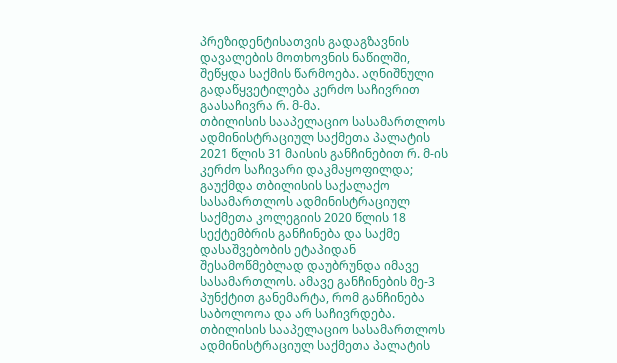პრეზიდენტისათვის გადაგზავნის დავალების მოთხოვნის ნაწილში, შეწყდა საქმის წარმოება. აღნიშნული გადაწყვეტილება კერძო საჩივრით გაასაჩივრა რ. მ-მა.
თბილისის სააპელაციო სასამართლოს ადმინისტრაციულ საქმეთა პალატის 2021 წლის 31 მაისის განჩინებით რ. მ-ის კერძო საჩივარი დაკმაყოფილდა; გაუქმდა თბილისის საქალაქო სასამართლოს ადმინისტრაციულ საქმეთა კოლეგიის 2020 წლის 18 სექტემბრის განჩინება და საქმე დასაშვებობის ეტაპიდან შესამოწმებლად დაუბრუნდა იმავე სასამართლოს. ამავე განჩინების მე-3 პუნქტით განემარტა, რომ განჩინება საბოლოოა და არ საჩივრდება.
თბილისის სააპელაციო სასამართლოს ადმინისტრაციულ საქმეთა პალატის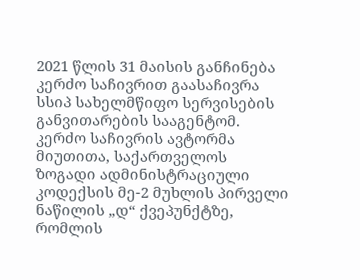2021 წლის 31 მაისის განჩინება კერძო საჩივრით გაასაჩივრა სსიპ სახელმწიფო სერვისების განვითარების სააგენტომ.
კერძო საჩივრის ავტორმა მიუთითა, საქართველოს ზოგადი ადმინისტრაციული კოდექსის მე-2 მუხლის პირველი ნაწილის „დ“ ქვეპუნქტზე, რომლის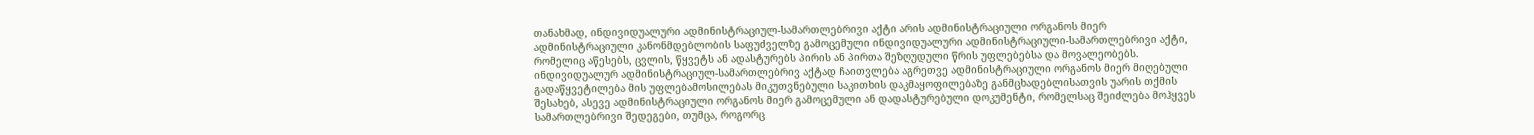თანახმად, ინდივიდუალური ადმინისტრაციულ-სამართლებრივი აქტი არის ადმინისტრაციული ორგანოს მიერ ადმინისტრაციული კანონმდებლობის საფუძველზე გამოცემული ინდივიდუალური ადმინისტრაციული-სამართლებრივი აქტი, რომელიც აწესებს, ცვლის, წყვეტს ან ადასტურებს პირის ან პირთა შეზღუდული წრის უფლებებსა და მოვალეობებს. ინდივიდუალურ ადმინისტრაციულ-სამართლებრივ აქტად ჩაითვლება აგრეთვე ადმინისტრაციული ორგანოს მიერ მიღებული გადაწყვეტილება მის უფლებამოსილებას მიკუთვნებული საკითხის დაკმაყოფილებაზე განმცხადებლისათვის უარის თქმის შესახებ, ასევე ადმინისტრაციული ორგანოს მიერ გამოცემული ან დადასტურებული დოკუმენტი, რომელსაც შეიძლება მოჰყვეს სამართლებრივი შედეგები, თუმცა, როგორც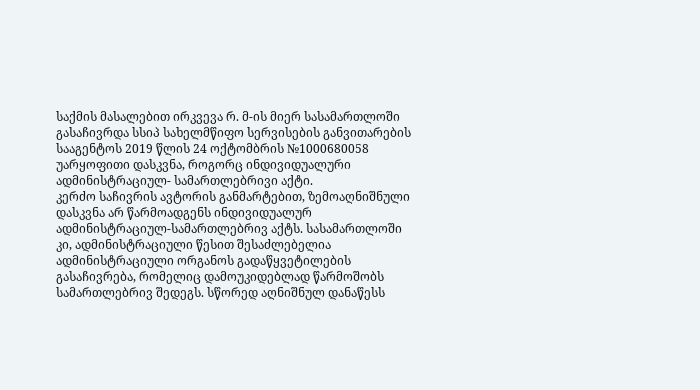საქმის მასალებით ირკვევა რ. მ-ის მიერ სასამართლოში გასაჩივრდა სსიპ სახელმწიფო სერვისების განვითარების სააგენტოს 2019 წლის 24 ოქტომბრის №1000680058 უარყოფითი დასკვნა, როგორც ინდივიდუალური ადმინისტრაციულ- სამართლებრივი აქტი.
კერძო საჩივრის ავტორის განმარტებით, ზემოაღნიშნული დასკვნა არ წარმოადგენს ინდივიდუალურ ადმინისტრაციულ-სამართლებრივ აქტს. სასამართლოში კი, ადმინისტრაციული წესით შესაძლებელია ადმინისტრაციული ორგანოს გადაწყვეტილების გასაჩივრება, რომელიც დამოუკიდებლად წარმოშობს სამართლებრივ შედეგს. სწორედ აღნიშნულ დანაწესს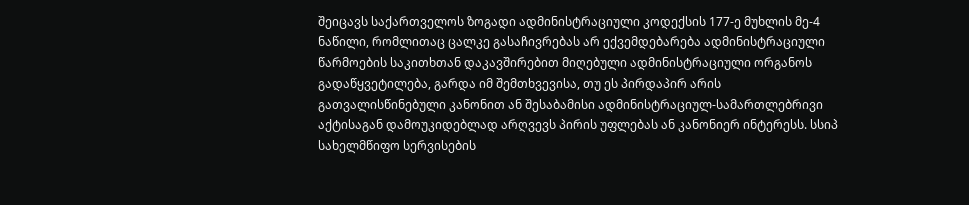შეიცავს საქართველოს ზოგადი ადმინისტრაციული კოდექსის 177-ე მუხლის მე-4 ნაწილი, რომლითაც ცალკე გასაჩივრებას არ ექვემდებარება ადმინისტრაციული წარმოების საკითხთან დაკავშირებით მიღებული ადმინისტრაციული ორგანოს გადაწყვეტილება, გარდა იმ შემთხვევისა, თუ ეს პირდაპირ არის გათვალისწინებული კანონით ან შესაბამისი ადმინისტრაციულ-სამართლებრივი აქტისაგან დამოუკიდებლად არღვევს პირის უფლებას ან კანონიერ ინტერესს. სსიპ სახელმწიფო სერვისების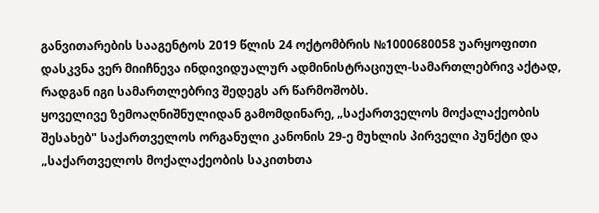განვითარების სააგენტოს 2019 წლის 24 ოქტომბრის №1000680058 უარყოფითი დასკვნა ვერ მიიჩნევა ინდივიდუალურ ადმინისტრაციულ-სამართლებრივ აქტად, რადგან იგი სამართლებრივ შედეგს არ წარმოშობს.
ყოველივე ზემოაღნიშნულიდან გამომდინარე, „საქართველოს მოქალაქეობის შესახებ" საქართველოს ორგანული კანონის 29-ე მუხლის პირველი პუნქტი და „საქართველოს მოქალაქეობის საკითხთა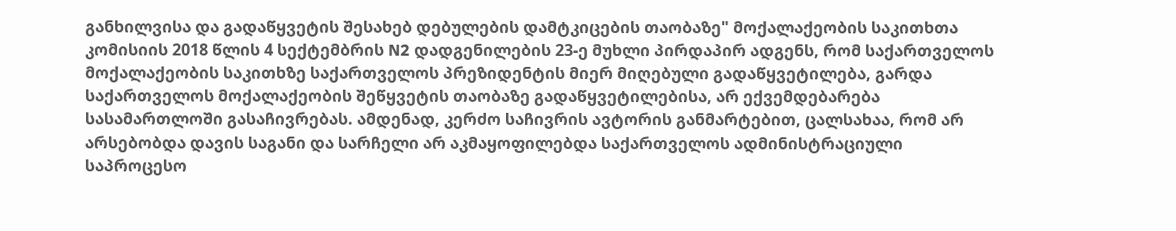განხილვისა და გადაწყვეტის შესახებ დებულების დამტკიცების თაობაზე" მოქალაქეობის საკითხთა კომისიის 2018 წლის 4 სექტემბრის N2 დადგენილების 23-ე მუხლი პირდაპირ ადგენს, რომ საქართველოს მოქალაქეობის საკითხზე საქართველოს პრეზიდენტის მიერ მიღებული გადაწყვეტილება, გარდა საქართველოს მოქალაქეობის შეწყვეტის თაობაზე გადაწყვეტილებისა, არ ექვემდებარება სასამართლოში გასაჩივრებას. ამდენად, კერძო საჩივრის ავტორის განმარტებით, ცალსახაა, რომ არ არსებობდა დავის საგანი და სარჩელი არ აკმაყოფილებდა საქართველოს ადმინისტრაციული საპროცესო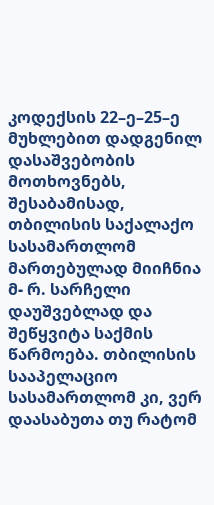კოდექსის 22–ე–25–ე მუხლებით დადგენილ დასაშვებობის მოთხოვნებს, შესაბამისად, თბილისის საქალაქო სასამართლომ მართებულად მიიჩნია მ- რ. სარჩელი დაუშვებლად და შეწყვიტა საქმის წარმოება. თბილისის სააპელაციო სასამართლომ კი, ვერ დაასაბუთა თუ რატომ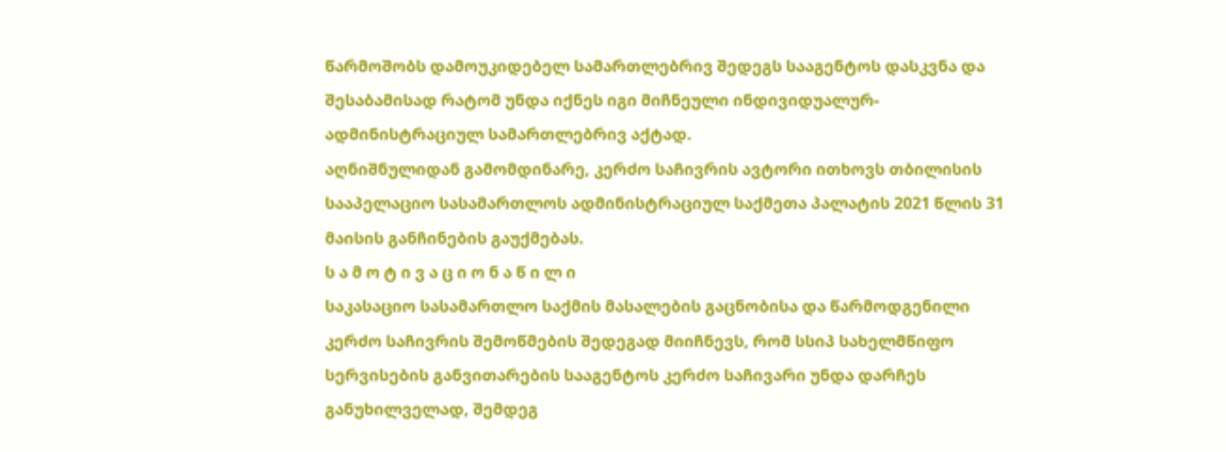წარმოშობს დამოუკიდებელ სამართლებრივ შედეგს სააგენტოს დასკვნა და შესაბამისად რატომ უნდა იქნეს იგი მიჩნეული ინდივიდუალურ-ადმინისტრაციულ სამართლებრივ აქტად.
აღნიშნულიდან გამომდინარე, კერძო საჩივრის ავტორი ითხოვს თბილისის სააპელაციო სასამართლოს ადმინისტრაციულ საქმეთა პალატის 2021 წლის 31 მაისის განჩინების გაუქმებას.
ს ა მ ო ტ ი ვ ა ც ი ო ნ ა წ ი ლ ი
საკასაციო სასამართლო საქმის მასალების გაცნობისა და წარმოდგენილი კერძო საჩივრის შემოწმების შედეგად მიიჩნევს, რომ სსიპ სახელმწიფო სერვისების განვითარების სააგენტოს კერძო საჩივარი უნდა დარჩეს განუხილველად, შემდეგ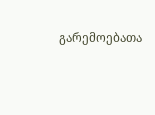გარემოებათა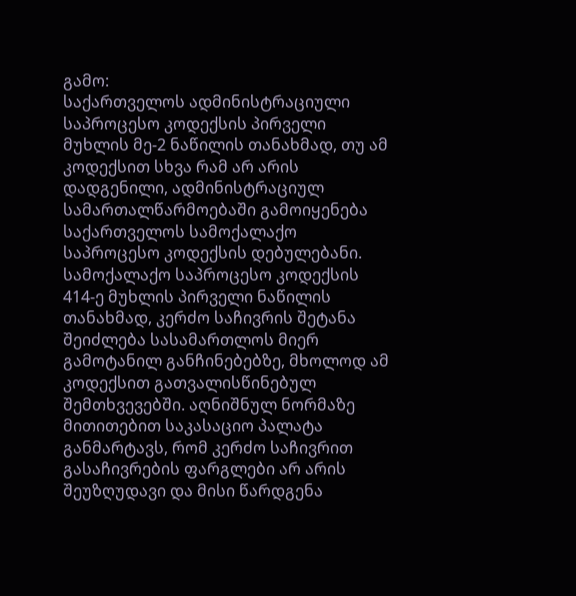გამო:
საქართველოს ადმინისტრაციული საპროცესო კოდექსის პირველი მუხლის მე-2 ნაწილის თანახმად, თუ ამ კოდექსით სხვა რამ არ არის დადგენილი, ადმინისტრაციულ სამართალწარმოებაში გამოიყენება საქართველოს სამოქალაქო საპროცესო კოდექსის დებულებანი. სამოქალაქო საპროცესო კოდექსის 414-ე მუხლის პირველი ნაწილის თანახმად, კერძო საჩივრის შეტანა შეიძლება სასამართლოს მიერ გამოტანილ განჩინებებზე, მხოლოდ ამ კოდექსით გათვალისწინებულ შემთხვევებში. აღნიშნულ ნორმაზე მითითებით საკასაციო პალატა განმარტავს, რომ კერძო საჩივრით გასაჩივრების ფარგლები არ არის შეუზღუდავი და მისი წარდგენა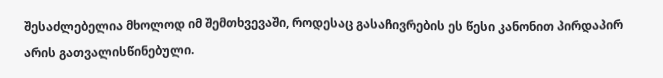შესაძლებელია მხოლოდ იმ შემთხვევაში, როდესაც გასაჩივრების ეს წესი კანონით პირდაპირ არის გათვალისწინებული.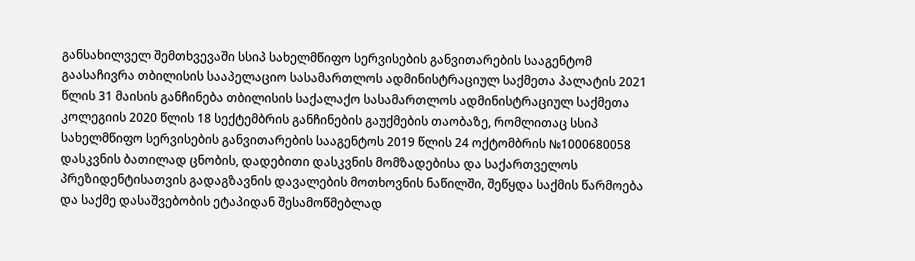განსახილველ შემთხვევაში სსიპ სახელმწიფო სერვისების განვითარების სააგენტომ გაასაჩივრა თბილისის სააპელაციო სასამართლოს ადმინისტრაციულ საქმეთა პალატის 2021 წლის 31 მაისის განჩინება თბილისის საქალაქო სასამართლოს ადმინისტრაციულ საქმეთა კოლეგიის 2020 წლის 18 სექტემბრის განჩინების გაუქმების თაობაზე, რომლითაც სსიპ სახელმწიფო სერვისების განვითარების სააგენტოს 2019 წლის 24 ოქტომბრის №1000680058 დასკვნის ბათილად ცნობის, დადებითი დასკვნის მომზადებისა და საქართველოს პრეზიდენტისათვის გადაგზავნის დავალების მოთხოვნის ნაწილში, შეწყდა საქმის წარმოება და საქმე დასაშვებობის ეტაპიდან შესამოწმებლად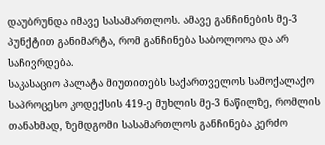დაუბრუნდა იმავე სასამართლოს. ამავე განჩინების მე-3 პუნქტით განიმარტა, რომ განჩინება საბოლოოა და არ საჩივრდება.
საკასაციო პალატა მიუთითებს საქართველოს სამოქალაქო საპროცესო კოდექსის 419-ე მუხლის მე-3 ნაწილზე, რომლის თანახმად, ზემდგომი სასამართლოს განჩინება კერძო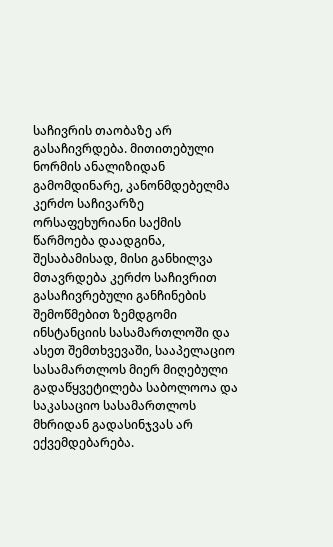საჩივრის თაობაზე არ გასაჩივრდება. მითითებული ნორმის ანალიზიდან გამომდინარე, კანონმდებელმა კერძო საჩივარზე ორსაფეხურიანი საქმის წარმოება დაადგინა, შესაბამისად, მისი განხილვა მთავრდება კერძო საჩივრით გასაჩივრებული განჩინების შემოწმებით ზემდგომი ინსტანციის სასამართლოში და ასეთ შემთხვევაში, სააპელაციო სასამართლოს მიერ მიღებული გადაწყვეტილება საბოლოოა და საკასაციო სასამართლოს მხრიდან გადასინჯვას არ ექვემდებარება.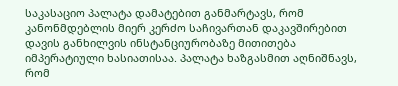საკასაციო პალატა დამატებით განმარტავს, რომ კანონმდებლის მიერ კერძო საჩივართან დაკავშირებით დავის განხილვის ინსტანციურობაზე მითითება იმპერატიული ხასიათისაა. პალატა ხაზგასმით აღნიშნავს, რომ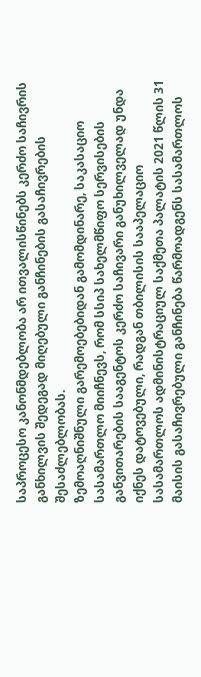საპროცესო კანონმდებლობა არ ითვალისწინებს კერძო საჩივრის განხილვის შედეგად მიღებული განჩინების გასაჩივრების შესაძლებლობას.
ზემოაღნიშნული გარემოებებიდან გამომდინარე, საკასაციო სასამართლო მიიჩნევს, რომ სსიპ სახელმწიფო სერვისების განვითარების სააგენტოს კერძო საჩივარი განუხილველად უნდა იქნეს დატოვებული, რადგან თბილისის სააპელაციო სასამართლოს ადმინისტრაციულ საქმეთა პალატის 2021 წლის 31 მაისის გასაჩივრებული განჩინება წარმოადგენს სასამართლოს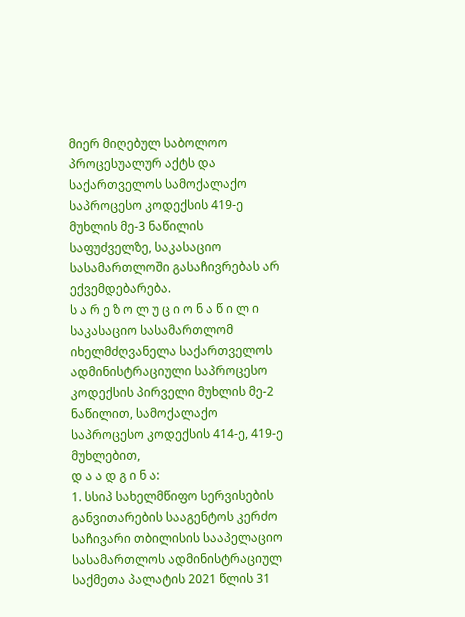მიერ მიღებულ საბოლოო პროცესუალურ აქტს და საქართველოს სამოქალაქო საპროცესო კოდექსის 419-ე მუხლის მე-3 ნაწილის საფუძველზე, საკასაციო სასამართლოში გასაჩივრებას არ ექვემდებარება.
ს ა რ ე ზ ო ლ უ ც ი ო ნ ა წ ი ლ ი
საკასაციო სასამართლომ იხელმძღვანელა საქართველოს ადმინისტრაციული საპროცესო კოდექსის პირველი მუხლის მე-2 ნაწილით, სამოქალაქო საპროცესო კოდექსის 414-ე, 419-ე მუხლებით,
დ ა ა დ გ ი ნ ა:
1. სსიპ სახელმწიფო სერვისების განვითარების სააგენტოს კერძო საჩივარი თბილისის სააპელაციო სასამართლოს ადმინისტრაციულ საქმეთა პალატის 2021 წლის 31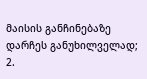მაისის განჩინებაზე დარჩეს განუხილველად;
2.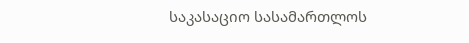საკასაციო სასამართლოს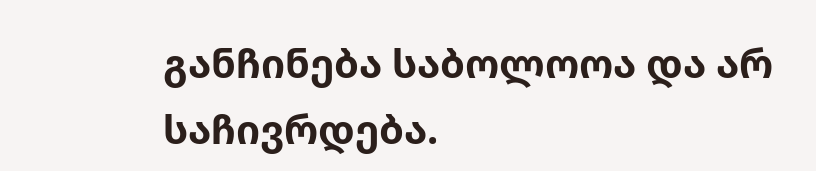განჩინება საბოლოოა და არ საჩივრდება.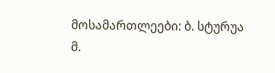მოსამართლეები: ბ. სტურუა
მ.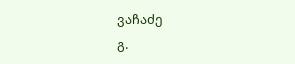ვაჩაძე
გ.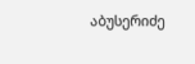აბუსერიძე